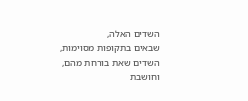השדים האלה,
שבאים בתקופות מסוימות,
השדים שאת בורחת מהם,
וחושבת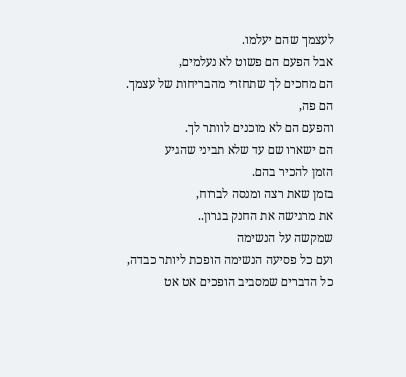לעצמך שהם יעלמו.
אבל הפעם הם פשוט לא נעלמים,
הם מחכים לך שתחזרי מהבריחות של עצמך.
הם פה,
והפעם הם לא מוכנים לוותר לך.
הם ישארו שם עד שלא תביני שהגיע
הזמן להכיר בהם.
בזמן שאת רצה ומנסה לברוח,
את מרגישה את החנק בגרון..
שמקשה על הנשימה
ועם כל פסיעה הנשימה הופכת ליותר כבדה,
כל הדברים שמסביב הופכים אט אט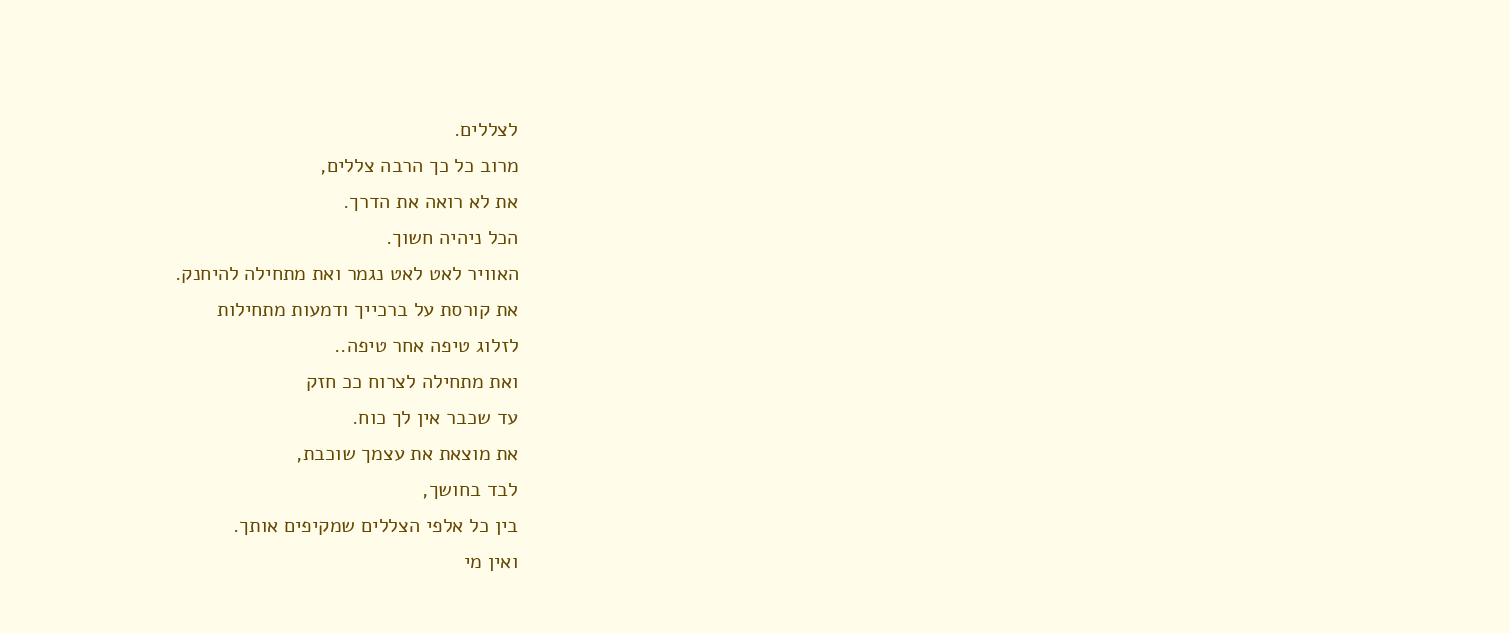לצללים.
מרוב כל כך הרבה צללים,
את לא רואה את הדרך.
הכל ניהיה חשוך.
האוויר לאט לאט נגמר ואת מתחילה להיחנק.
את קורסת על ברכייך ודמעות מתחילות
לזלוג טיפה אחר טיפה..
ואת מתחילה לצרוח ככ חזק
עד שכבר אין לך כוח.
את מוצאת את עצמך שוכבת,
לבד בחושך,
בין כל אלפי הצללים שמקיפים אותך.
ואין מי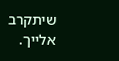שיתקרב אלייך.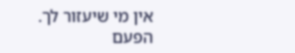אין מי שיעזור לך.
הפעם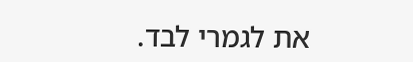את לגמרי לבד.